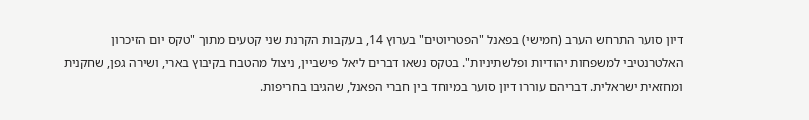דיון סוער התרחש הערב (חמישי) בפאנל "הפטריוטים" בערוץ 14, בעקבות הקרנת שני קטעים מתוך "טקס יום הזיכרון האלטרנטיבי למשפחות יהודיות ופלשתיניות". בטקס נשאו דברים ליאל פישביין, ניצול מהטבח בקיבוץ בארי, ושירה גפן, שחקנית ומחזאית ישראלית. דבריהם עוררו דיון סוער במיוחד בין חברי הפאנל, שהגיבו בחריפות.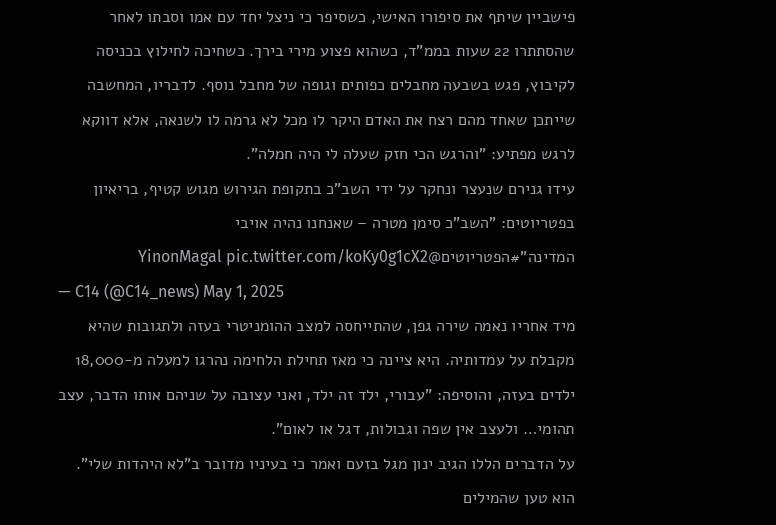פישביין שיתף את סיפורו האישי, כשסיפר כי ניצל יחד עם אמו וסבתו לאחר שהסתתרו 22 שעות בממ"ד, כשהוא פצוע מירי בירך. כשחיכה לחילוץ בכניסה לקיבוץ, פגש בשבעה מחבלים כפותים וגופה של מחבל נוסף. לדבריו, המחשבה שייתכן שאחד מהם רצח את האדם היקר לו מכל לא גרמה לו לשנאה, אלא דווקא לרגש מפתיע: "והרגש הכי חזק שעלה לי היה חמלה".
עידו גנירם שנעצר ונחקר על ידי השב"כ בתקופת הגירוש מגוש קטיף, בריאיון בפטריוטים: "השב"כ סימן מטרה – שאנחנו נהיה אויבי המדינה"#הפטריוטים@YinonMagal pic.twitter.com/koKy0g1cX2
— C14 (@C14_news) May 1, 2025
מיד אחריו נאמה שירה גפן, שהתייחסה למצב ההומניטרי בעזה ולתגובות שהיא מקבלת על עמדותיה. היא ציינה כי מאז תחילת הלחימה נהרגו למעלה מ-18,000 ילדים בעזה, והוסיפה: "עבורי, ילד זה ילד, ואני עצובה על שניהם אותו הדבר, עצב תהומי… ולעצב אין שפה וגבולות, דגל או לאום".
על הדברים הללו הגיב ינון מגל בזעם ואמר כי בעיניו מדובר ב"לא היהדות שלי". הוא טען שהמילים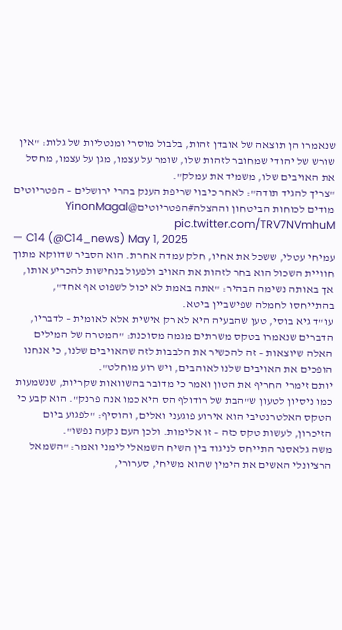שנאמרו הן תוצאה של אובדן זהות, בלבול מוסרי ומנטליות של גלות: "אין שורש של יהודי שמחובר לזהות שלו, שומר על עצמו, מגן על עצמו, מחסל את האויבים שלו, משמיד את עמלק".
"צריך להגיד תודה": לאחר כיבוי שריפת הענק בהרי ירושלים – הפטריוטים מודים לכוחות הביטחון וההצלה#הפטריוטים@YinonMagal pic.twitter.com/TRV7NVmhuM
— C14 (@C14_news) May 1, 2025
עמיחי עטלי, ששכל את אחיו, חלק עמדה אחרת. הוא הסביר שדווקא מתוך חוויית השכול הוא בחר לזהות את האויב ולפעול בנחישות להכריע אותו, אך באותה נשימה הבהיר: "אתה באמת לא יכול לשפוט אף אחד", בהתייחסו לחמלה שפישביין ביטא.
עו"ד גיא בוסי, טען שהבעיה היא לא רק אישית אלא לאומית – לדבריו, הדברים שנאמרו בטקס משרתים מגמה מסוכנת: "המטרה של המילים האלה שיוצאות – זה להכשיר את הלבבות לזה שהאויבים שלנו, כי אנחנו הופכים את האויבים שלנו לאוהבים, ויש רוע מוחלט".
יותם זימרי החריף את הטון ואמר כי מדובר בהשוואות שקריות, שנשמעות כמו ניסיון לטעון ש"הבת של רודולף הס היא כמו אנה פרנק". הוא קבע כי הטקס האלטרנטיבי הוא אירוע פוגעני ואלים, והוסיף: "לפגוע ביום הזיכרון, לעשות טקס כזה – זו אלימות. ולכן העם נקעה נפשו".
משה גלאסנר התייחס לניגוד בין השיח השמאלי לימני ואמר: "השמאל הרציונלי האשים את הימין שהוא משיחי, סערורי,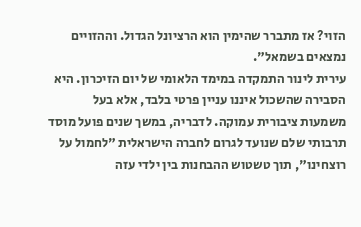הזוי? אז מתברר שהימין הוא הרציונל הגדול. וההזויים נמצאים בשמאל".
עירית לינור התמקדה במימד הלאומי של יום הזיכרון. היא הסבירה שהשכול איננו עניין פרטי בלבד, אלא בעל משמעות ציבורית עמוקה. לדבריה, במשך שנים פועל מוסד תרבותי שלם שנועד לגרום לחברה הישראלית "לחמול על רוצחינו", תוך טשטוש ההבחנות בין ילדי עזה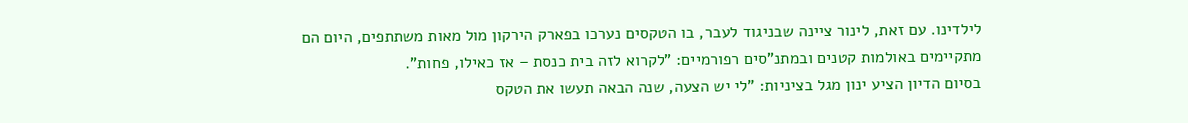לילדינו. עם זאת, לינור ציינה שבניגוד לעבר, בו הטקסים נערכו בפארק הירקון מול מאות משתתפים, היום הם מתקיימים באולמות קטנים ובמתנ"סים רפורמיים: "לקרוא לזה בית כנסת – אז כאילו, פחות".
בסיום הדיון הציע ינון מגל בציניות: "לי יש הצעה, שנה הבאה תעשו את הטקס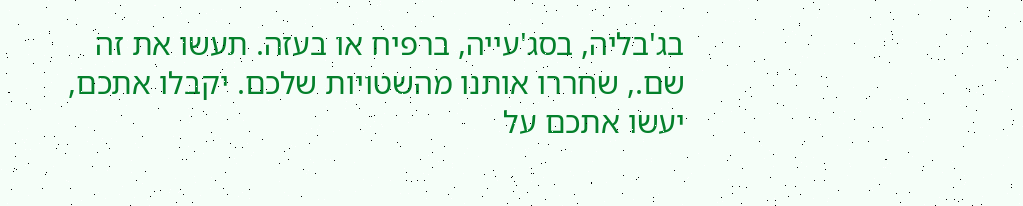בג'בליה, בסג'עייה, ברפיח או בעזה. תעשו את זה שם., שחררו אותנו מהשטויות שלכם. יקבלו אתכם, יעשו אתכם על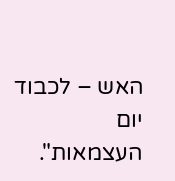האש – לכבוד יום העצמאות".